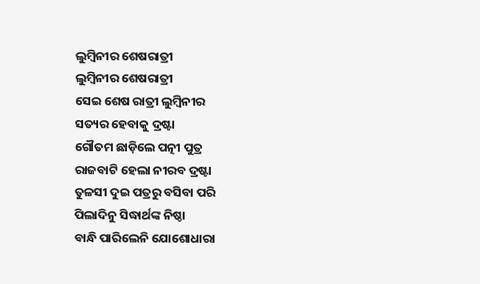ଲୁମ୍ବିନୀର ଶେଷରାତ୍ରୀ
ଲୁମ୍ବିନୀର ଶେଷରାତ୍ରୀ
ସେଇ ଶେଷ ରାତ୍ରୀ ଲୁମ୍ବିନୀର
ସତ୍ୟର ହେବାକୁ ଦ୍ରଷ୍ଟା
ଗୌତମ ଛାଡ଼ିଲେ ପତ୍ନୀ ପୁତ୍ର
ରାଜବାଟି ହେଲା ନୀରବ ଦ୍ରଷ୍ଟା
ତୁଳସୀ ଦୁଇ ପତ୍ରରୁ ବସିବା ପରି
ପିଲାଦିନୁ ସିଦ୍ଧାର୍ଥଙ୍କ ନିଷ୍ଠା
ବାନ୍ଧି ପାରିଲେନି ଯୋଶୋଧାରା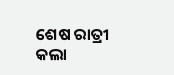ଶେଷ ରାତ୍ରୀ କଲା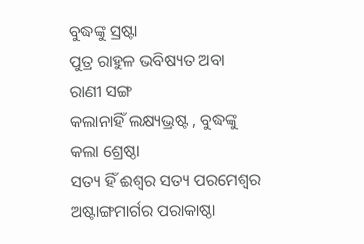ବୁଦ୍ଧଙ୍କୁ ସ୍ରଷ୍ଟା
ପୁତ୍ର ରାହୁଳ ଭବିଷ୍ୟତ ଅବା ରାଣୀ ସଙ୍ଗ
କଲାନାହିଁ ଲକ୍ଷ୍ୟଭ୍ରଷ୍ଟ , ବୁଦ୍ଧଙ୍କୁ କଲା ଶ୍ରେଷ୍ଠା
ସତ୍ୟ ହିଁ ଈଶ୍ୱର ସତ୍ୟ ପରମେଶ୍ବର
ଅଷ୍ଟାଙ୍ଗମାର୍ଗର ପରାକାଷ୍ଠା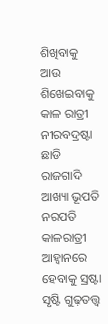ଶିଖିବାକୁ ଆଉ ଶିଖେଇବାକୁ
କାଳ ରାତ୍ରୀ ନୀରବଦ୍ରଷ୍ଟା
ଛାଡି ରାଜଗାଦି ଆଖ୍ୟା ଭୂପତି ନରପତି
କାଳରାତ୍ରୀ ଆହ୍ବାନରେ ହେବାକୁ ସ୍ରଷ୍ଟା
ସୃଷ୍ଟି ଗୁଢ଼ତତ୍ତ୍ଵ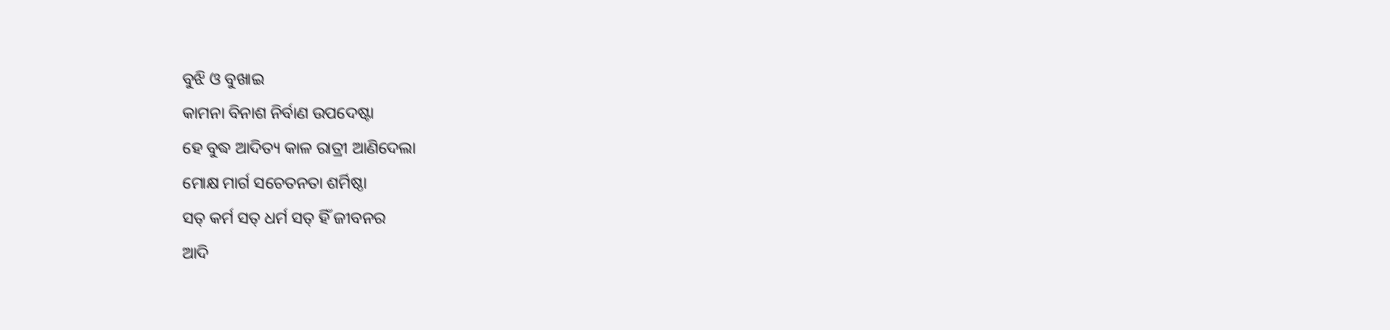ବୁଝି ଓ ବୁଖାଇ
କାମନା ବିନାଶ ନିର୍ବାଣ ଉପଦେଷ୍ଟା
ହେ ବୁଦ୍ଧ ଆଦିତ୍ୟ କାଳ ରାତ୍ରୀ ଆଣିଦେଲା
ମୋକ୍ଷ ମାର୍ଗ ସଚେତନତା ଶର୍ମିଷ୍ଠା
ସତ୍ କର୍ମ ସତ୍ ଧର୍ମ ସତ୍ ହିଁ ଜୀବନର
ଆଦି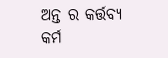ଅନ୍ତ ର କର୍ତ୍ତବ୍ୟ କର୍ମ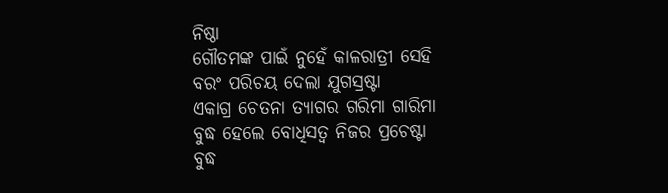ନିଷ୍ଠା
ଗୌତମଙ୍କ ପାଇଁ ନୁହେଁ କାଳରାତ୍ରୀ ସେହି
ବରଂ ପରିଚୟ ଦେଲା ଯୁଗସ୍ରଷ୍ଟା
ଏକାଗ୍ର ଚେତନା ତ୍ୟାଗର ଗରିମା ଗାରିମା
ବୁଦ୍ଧ ହେଲେ ବୋଧିସତ୍ୱ ନିଜର ପ୍ରଚେଷ୍ଟା
ବୁଦ୍ଧ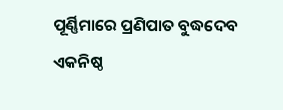ପୂର୍ଣ୍ଣିମାରେ ପ୍ରଣିପାତ ବୁଦ୍ଧଦେବ
ଏକନିଷ୍ଠ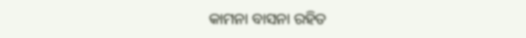କାମନା ବାସନା ରହିତ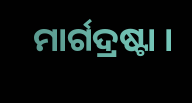ମାର୍ଗଦ୍ରଷ୍ଟା ।